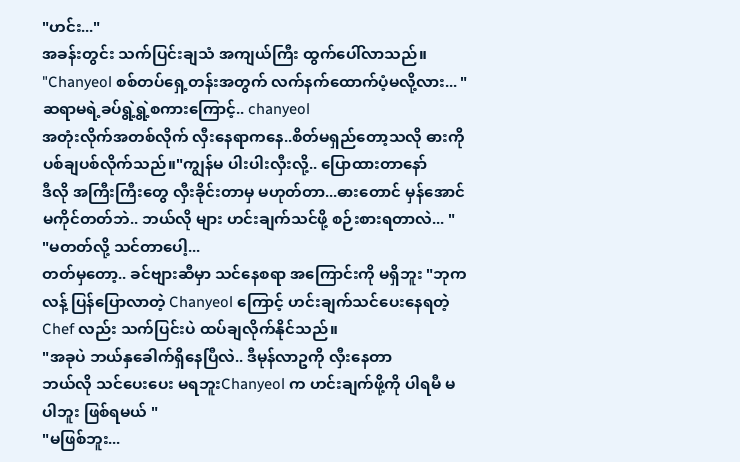"ဟင်း..."
အခန်းတွင်း သက်ပြင်းချသံ အကျယ်ကြီး ထွက်ပေါ်လာသည်။
"Chanyeol စစ်တပ်ရှေ့တန်းအတွက် လက်နက်ထောက်ပံ့မလို့လား... "
ဆရာမရဲ့ခပ်ရွဲ့ရွဲ့စကားကြောင့်.. chanyeol
အတုံးလိုက်အတစ်လိုက် လှီးနေရာကနေ..စိတ်မရှည်တော့သလို ဓားကို ပစ်ချပစ်လိုက်သည်။"ကျွန်မ ပါးပါးလှီးလို့.. ပြောထားတာနော်
ဒီလို အကြီးကြီးတွေ လှီးခိုင်းတာမှ မဟုတ်တာ...ဓားတောင် မှန်အောင် မကိုင်တတ်ဘဲ.. ဘယ်လို များ ဟင်းချက်သင်ဖို့ စဉ်းစားရတာလဲ... "
"မတတ်လို့ သင်တာပေါ့...
တတ်မှတော့.. ခင်ဗျားဆီမှာ သင်နေစရာ အကြောင်းကို မရှိဘူး "ဘုကလန့် ပြန်ပြောလာတဲ့ Chanyeol ကြောင့် ဟင်းချက်သင်ပေးနေရတဲ့ Chef လည်း သက်ပြင်းပဲ ထပ်ချလိုက်နိုင်သည်။
"အခုပဲ ဘယ်နှခေါက်ရှိနေပြီလဲ.. ဒီမုန်လာဥကို လှီးနေတာ
ဘယ်လို သင်ပေးပေး မရဘူးChanyeol က ဟင်းချက်ဖို့ကို ပါရမီ မပါဘူး ဖြစ်ရမယ် "
"မဖြစ်ဘူး...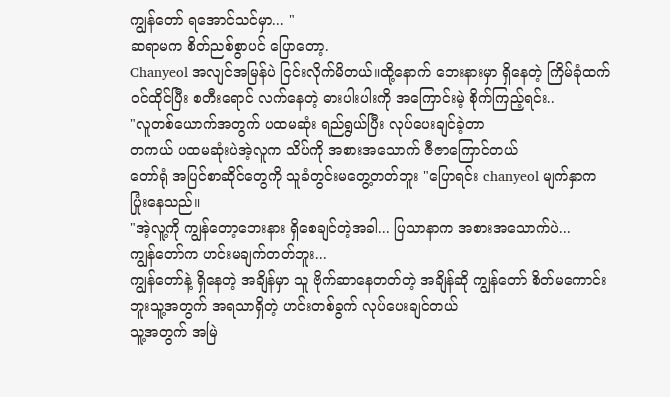ကျွန်တော် ရအောင်သင်မှာ... "
ဆရာမက စိတ်ညစ်စွာပင် ပြောတော့.
Chanyeol အလျင်အမြန်ပဲ ငြင်းလိုက်မိတယ်။ထို့နောက် ဘေးနားမှာ ရှိနေတဲ့ ကြိမ်ခုံထက် ဝင်ထိုင်ပြီး စတီးရောင် လက်နေတဲ့ ဓားပါးပါးကို အကြောင်းမဲ့ စိုက်ကြည့်ရင်း..
"လူတစ်ယောက်အတွက် ပထမဆုံး ရည်ရွယ်ပြီး လုပ်ပေးချင်ခဲ့တာ
တကယ် ပထမဆုံးပဲအဲ့လူက သိပ်ကို အစားအသောက် ဇီဇာကြောင်တယ်
တော်ရုံ အပြင်စာဆိုင်တွေကို သူခံတွင်းမတွေ့တတ်ဘူး "ပြောရင်း chanyeol မျက်နှာက ပြုံးနေသည်။
"အဲ့လူ့ကို ကျွန်တော့ဘေးနား ရှိစေချင်တဲ့အခါ... ပြသာနာက အစားအသောက်ပဲ...
ကျွန်တော်က ဟင်းမချက်တတ်ဘူး...
ကျွန်တော်နဲ့ ရှိနေတဲ့ အချိန်မှာ သူ ဗိုက်ဆာနေတတ်တဲ့ အချိန်ဆို ကျွန်တော် စိတ်မကောင်းဘူးသူ့အတွက် အရသာရှိတဲ့ ဟင်းတစ်ခွက် လုပ်ပေးချင်တယ်
သူ့အတွက် အမြဲ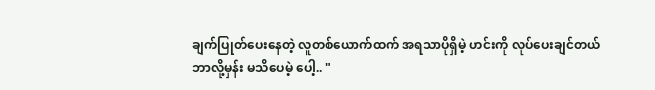ချက်ပြုတ်ပေးနေတဲ့ လူတစ်ယောက်ထက် အရသာပိုရှိမဲ့ ဟင်းကို လုပ်ပေးချင်တယ်
ဘာလို့မှန်း မသိပေမဲ့ ပေါ့.. "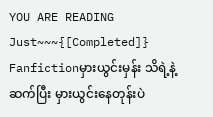YOU ARE READING
Just~~~{[Completed]}
Fanfictionမှားယွင်းမှန်း သိရဲ့နဲ့ ဆက်ပြီး မှားယွင်းနေတုန်းပဲ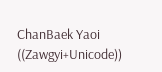ChanBaek Yaoi ((Zawgyi+Unicode))